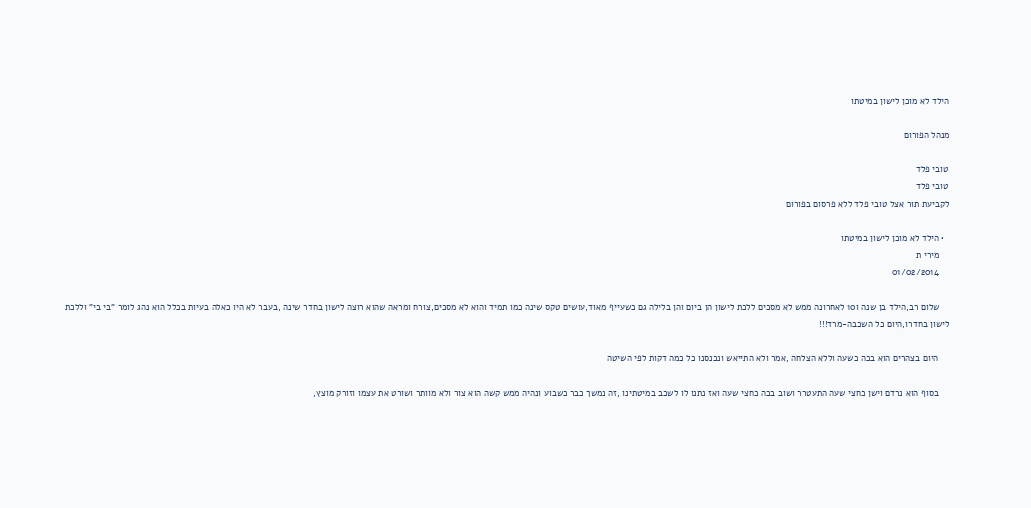הילד לא מוכן לישון במיטתו

מנהל הפורום

טובי פלד
טובי פלד
לקביעת תור אצל טובי פלד ללא פרסום בפורום

  • הילד לא מוכן לישון במיטתו
    מירי ת
    01/02/2014

    שלום רב,הילד בן שנה ו10 לאחרונה ממש לא מסכים ללכת לישון הן ביום והן בלילה גם כשעייף מאוד,עושים טקס שינה כמו תמיד והוא לא מסכים,צורח ומראה שהוא רוצה לישון בחדר שינה ,בעבר לא היו כאלה בעיות בכלל הוא נהג לומר "בי בי" וללכת לישון בחדרו,היום כל השכבה-מרד!!!

    היום בצהרים הוא בכה כשעה וללא הצלחה ,אמר ולא התייאש ונכנסנו כל כמה דקות לפי השיטה

    בסוף הוא נרדם וישן כחצי שעה התעטרר ושוב בכה כחצי שעה ואז נתנו לו לשכב במיטתינו ,זה נמשך כבר כשבוע ונהיה ממש קשה הוא צור ולא מוותר ושורט את עצמו וזורק מוצץ,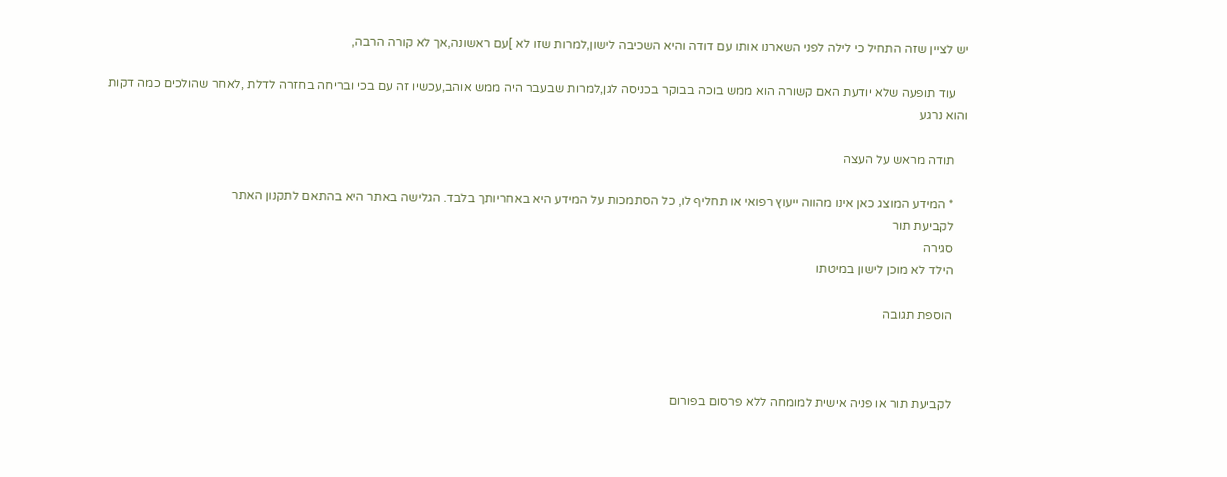יש לציין שזה התחיל כי לילה לפני השארנו אותו עם דודה והיא השכיבה לישון,למרות שזו לא ]עם ראשונה,אך לא קורה הרבה,

    עוד תופעה שלא יודעת האם קשורה הוא ממש בוכה בבוקר בכניסה לגן,למרות שבעבר היה ממש אוהב,עכשיו זה עם בכי ובריחה בחזרה לדלת ,לאחר שהולכים כמה דקות והוא נרגע

    תודה מראש על העצה

    * המידע המוצג כאן אינו מהווה ייעוץ רפואי או תחליף לו, כל הסתמכות על המידע היא באחריותך בלבד. הגלישה באתר היא בהתאם לתקנון האתר
    לקביעת תור
    סגירה
    הילד לא מוכן לישון במיטתו

    הוספת תגובה



    לקביעת תור או פניה אישית למומחה ללא פרסום בפורום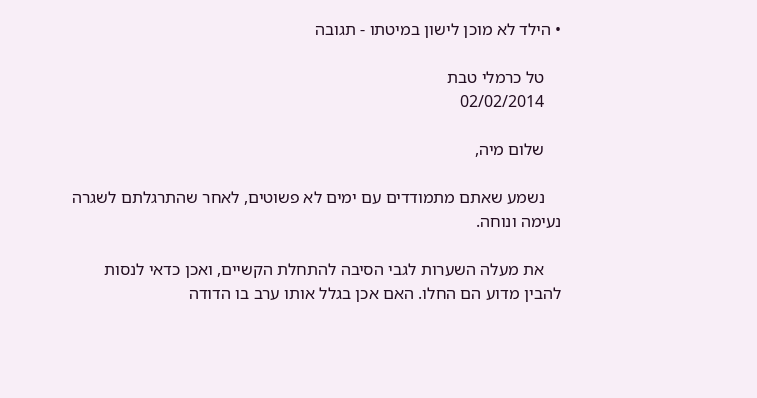• הילד לא מוכן לישון במיטתו - תגובה

    טל כרמלי טבת
    02/02/2014

    שלום מיה,

    נשמע שאתם מתמודדים עם ימים לא פשוטים, לאחר שהתרגלתם לשגרה נעימה ונוחה.

    את מעלה השערות לגבי הסיבה להתחלת הקשיים, ואכן כדאי לנסות להבין מדוע הם החלו. האם אכן בגלל אותו ערב בו הדודה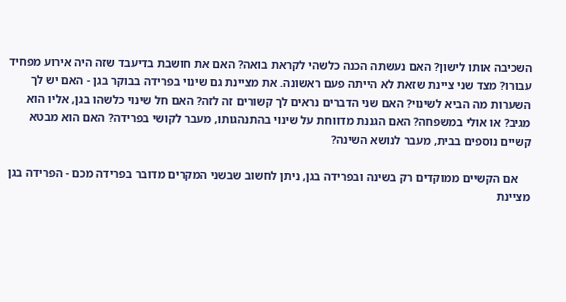השכיבה אותו לישון? האם נעשתה הכנה כלשהי לקראת בואה? האם את חושבת בדיעבד שזה היה אירוע מפחיד עבורו? מצד שני ציינת שזאת לא הייתה פעם ראשונה. את מציינת גם שינוי בפרידה בבוקר בגן - האם יש לך השערות מה הביא לשינוי? האם שני הדברים נראים לך קשורים זה לזה? האם חל שינוי כלשהו בגן, אליו הוא מגיב? או אולי במשפחה? האם הגננת מדווחת על שינוי בהתנהגותו, מעבר לקושי בפרידה? האם הוא מבטא קשיים נוספים בבית, מעבר לנושא השינה?

    אם הקשיים ממוקדים רק בשינה ובפרידה בגן, ניתן לחשוב שבשני המקרים מדובר בפרידה מכם - הפרידה בגן מציינת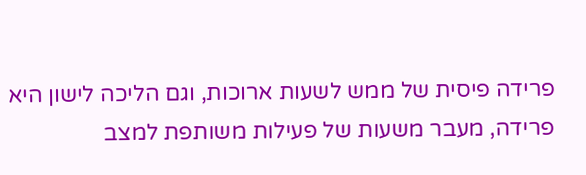פרידה פיסית של ממש לשעות ארוכות, וגם הליכה לישון היא פרידה, מעבר משעות של פעילות משותפת למצב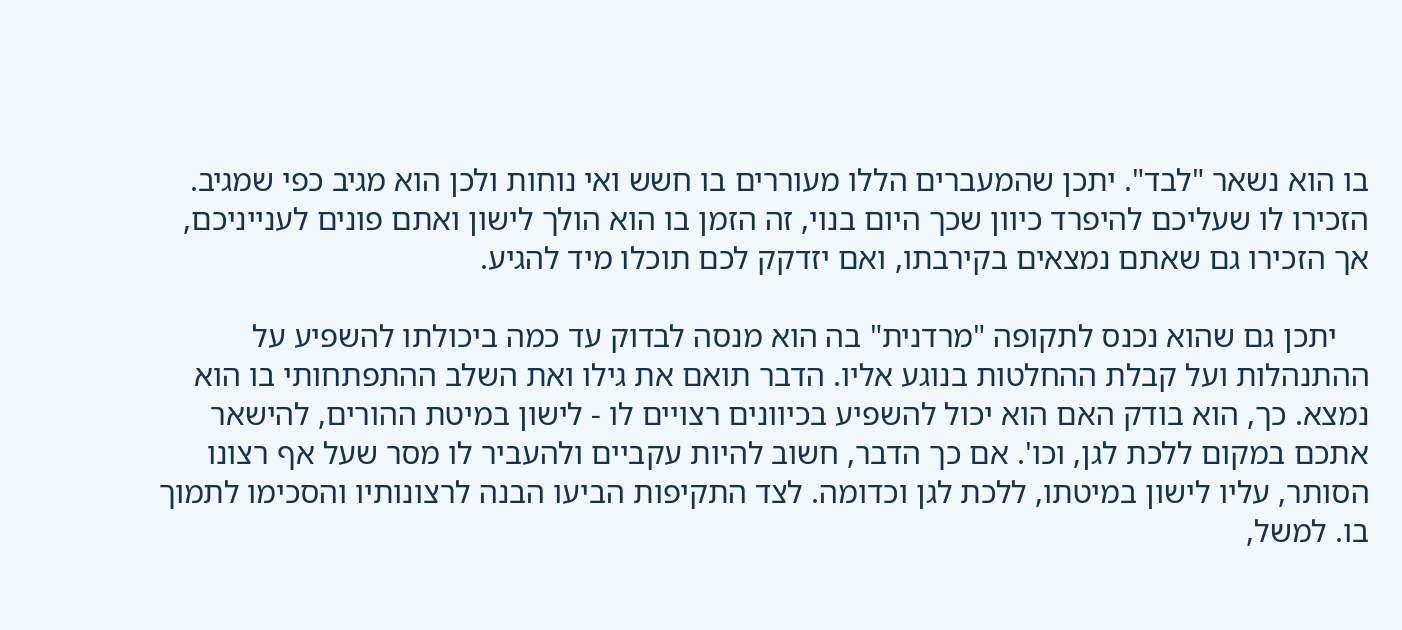בו הוא נשאר "לבד". יתכן שהמעברים הללו מעוררים בו חשש ואי נוחות ולכן הוא מגיב כפי שמגיב. הזכירו לו שעליכם להיפרד כיוון שכך היום בנוי, זה הזמן בו הוא הולך לישון ואתם פונים לענייניכם, אך הזכירו גם שאתם נמצאים בקירבתו, ואם יזדקק לכם תוכלו מיד להגיע.

    יתכן גם שהוא נכנס לתקופה "מרדנית" בה הוא מנסה לבדוק עד כמה ביכולתו להשפיע על ההתנהלות ועל קבלת ההחלטות בנוגע אליו. הדבר תואם את גילו ואת השלב ההתפתחותי בו הוא נמצא. כך, הוא בודק האם הוא יכול להשפיע בכיוונים רצויים לו - לישון במיטת ההורים, להישאר אתכם במקום ללכת לגן, וכו'. אם כך הדבר, חשוב להיות עקביים ולהעביר לו מסר שעל אף רצונו הסותר, עליו לישון במיטתו, ללכת לגן וכדומה. לצד התקיפות הביעו הבנה לרצונותיו והסכימו לתמוך בו. למשל,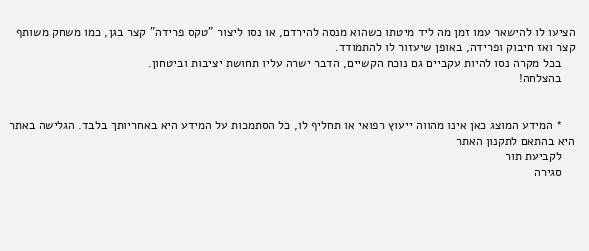הציעו לו להישאר עמו זמן מה ליד מיטתו כשהוא מנסה להירדם, או נסו ליצור "טקס פרידה" קצר בגן, כמו משחק משותף קצר ואז חיבוק ופרידה, באופן שיעזור לו להתמודד.
    בכל מקרה נסו להיות עקביים גם נוכח הקשיים, הדבר ישרה עליו תחושת יציבות וביטחון.
    בהצלחה!


    * המידע המוצג כאן אינו מהווה ייעוץ רפואי או תחליף לו, כל הסתמכות על המידע היא באחריותך בלבד. הגלישה באתר היא בהתאם לתקנון האתר
    לקביעת תור
    סגירה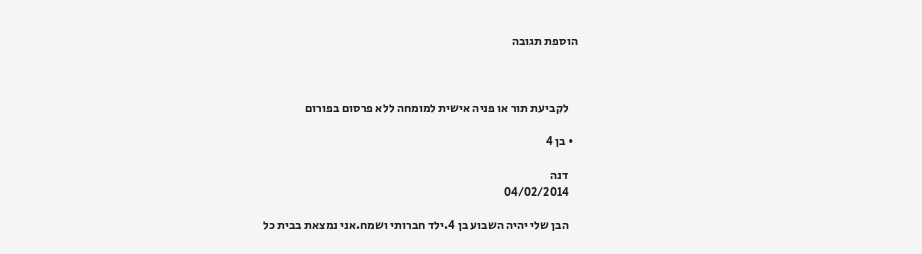הוספת תגובה



    לקביעת תור או פניה אישית למומחה ללא פרסום בפורום

  • בן 4

    דנה
    04/02/2014

    הבן שלי יהיה השבוע בן 4.ילד חברותי ושמח.אני נמצאת בבית כל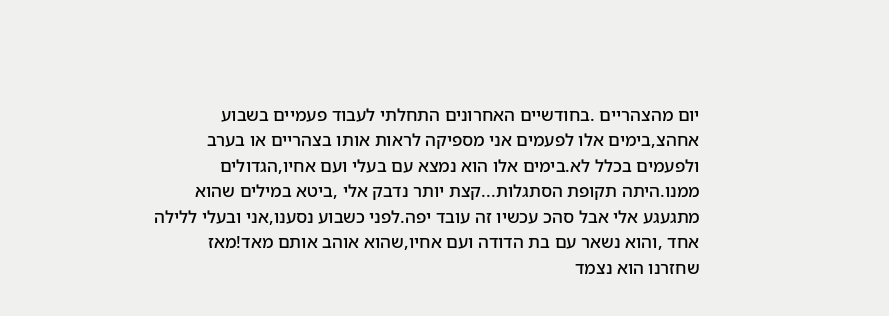יום מהצהריים .בחודשיים האחרונים התחלתי לעבוד פעמיים בשבוע אחהצ,בימים אלו לפעמים אני מספיקה לראות אותו בצהריים או בערב ולפעמים בכלל לא.בימים אלו הוא נמצא עם בעלי ועם אחיו,הגדולים ממנו.היתה תקופת הסתגלות...קצת יותר נדבק אלי ,ביטא במילים שהוא מתגעגע אלי אבל סהכ עכשיו זה עובד יפה.לפני כשבוע נסענו,אני ובעלי ללילה אחד ,והוא נשאר עם בת הדודה ועם אחיו,שהוא אוהב אותם מאד!מאז שחזרנו הוא נצמד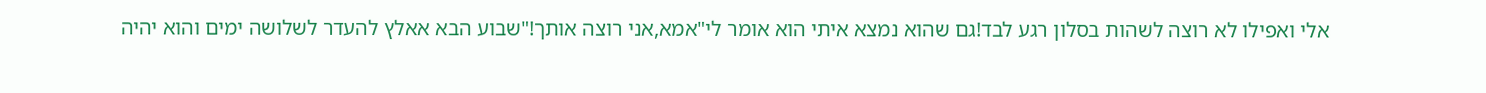אלי ואפילו לא רוצה לשהות בסלון רגע לבד!גם שהוא נמצא איתי הוא אומר לי"אמא,אני רוצה אותך!"שבוע הבא אאלץ להעדר לשלושה ימים והוא יהיה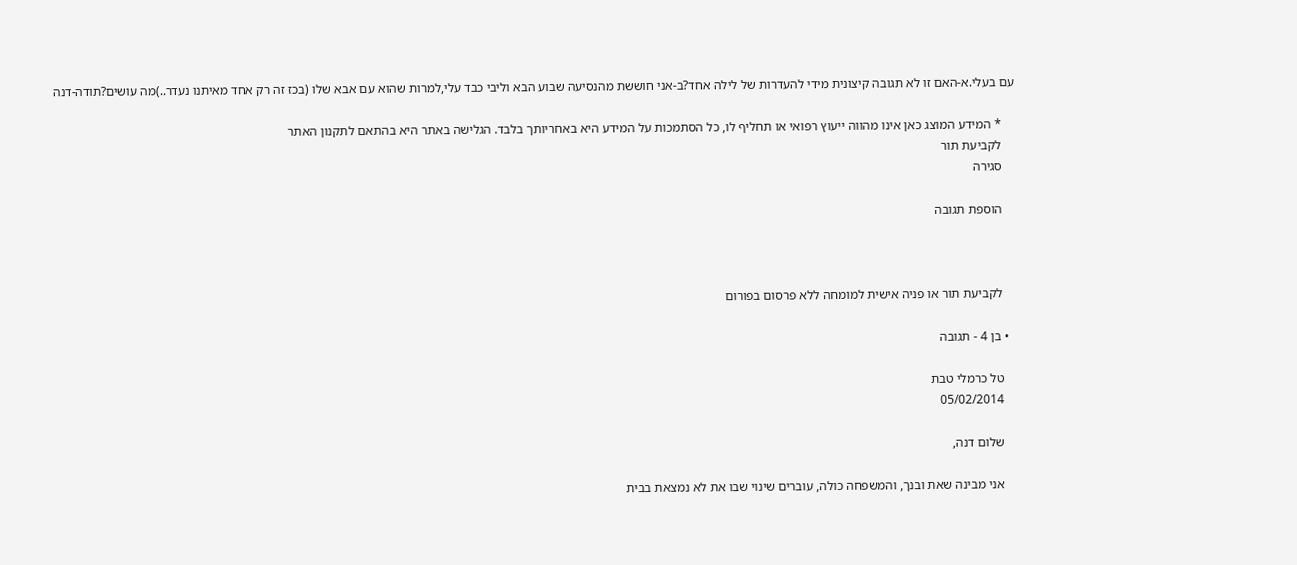עם בעלי.א-האם זו לא תגובה קיצונית מידי להעדרות של לילה אחד?ב-אני חוששת מהנסיעה שבוע הבא וליבי כבד עלי,למרות שהוא עם אבא שלו (בכז זה רק אחד מאיתנו נעדר..)מה עושים?תודה-דנה

    * המידע המוצג כאן אינו מהווה ייעוץ רפואי או תחליף לו, כל הסתמכות על המידע היא באחריותך בלבד. הגלישה באתר היא בהתאם לתקנון האתר
    לקביעת תור
    סגירה

    הוספת תגובה



    לקביעת תור או פניה אישית למומחה ללא פרסום בפורום

  • בן 4 - תגובה

    טל כרמלי טבת
    05/02/2014

    שלום דנה,

    אני מבינה שאת ובנך, והמשפחה כולה, עוברים שינוי שבו את לא נמצאת בבית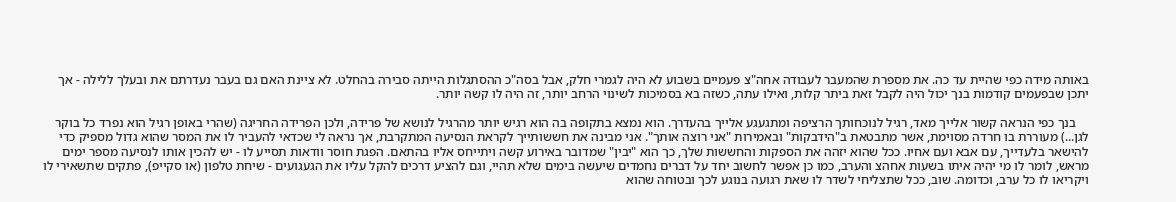באותה מידה כפי שהיית עד כה. את מספרת שהמעבר לעבודה אחה"צ פעמיים בשבוע לא היה לגמרי חלק, אבל בסה"כ ההסתגלות הייתה סבירה בהחלט. לא ציינת האם גם בעבר נעדרתם את ובעלך ללילה - אך יתכן שבפעמים קודמות בנך יכול היה לקבל זאת ביתר קלות, ואילו עתה, כשזה בא בסמיכות לשינוי הרחב יותר, זה היה לו קשה יותר.

    בנך כפי הנראה קשור אלייך מאד, רגיל לנוכחותך הרציפה ומתגעגע אלייך בהעדרך. הוא נמצא בתקופה בה הוא רגיש יותר מהרגיל לנושא של פרידה, ולכן הפרידה החריגה (שהרי באופן רגיל הוא נפרד כל בוקר לגן...) מעוררת בו חרדה מסוימת, אשר מתבטאת ב"הידבקות" ובאמירות "אני רוצה אותך". אני מבינה את חששותייך לקראת הנסיעה המתקרבת, אך נראה לי שכדאי להעביר לו את המסר שהוא גדול מספיק כדי להישאר בלעדייך, עם אבא ועם אחיו. ככל שהוא יזהה את הספקות והחששות שלך, כך הוא "יבין" שמדובר באירוע קשה ויתייחס אליו בהתאם. הפגת חוסר וודאות תסייע לו - יש להכין אותו לנסיעה מספר ימים מראש, לומר לו מי יהיה איתו בשעות אחהצ והערב, כמו כן אפשר לחשוב יחד על דברים נחמדים שיעשה בימים שלא תהיי, וגם להציע דרכים להקל עליו את הגעגועים - שיחת טלפון (או סקייפ), פתקים שתשאירי לו ויקריאו לו כל ערב, וכדומה. שוב, ככל שתצליחי לשדר לו שאת רגועה בנוגע לכך ובטוחה שהוא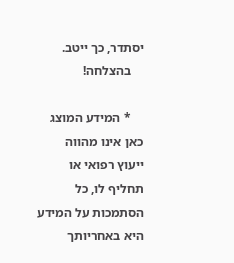יסתדר, כך ייטב.
    בהצלחה!

    * המידע המוצג כאן אינו מהווה ייעוץ רפואי או תחליף לו, כל הסתמכות על המידע היא באחריותך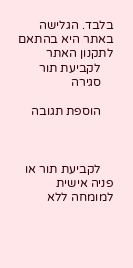בלבד. הגלישה באתר היא בהתאם לתקנון האתר
    לקביעת תור
    סגירה

    הוספת תגובה



    לקביעת תור או פניה אישית למומחה ללא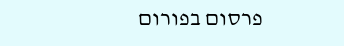פרסום בפורום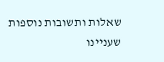שאלות ותשובות נוספות שעניינו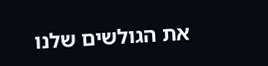את הגולשים שלנו